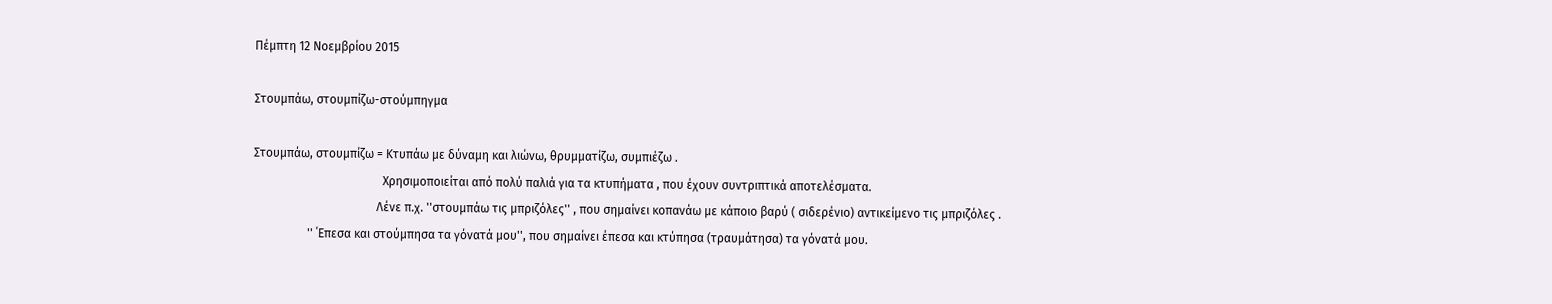Πέμπτη 12 Νοεμβρίου 2015

Στουμπάω, στουμπίζω-στούμπηγμα

Στουμπάω, στουμπίζω = Κτυπάω με δύναμη και λιώνω, θρυμματίζω, συμπιέζω .
                                           Χρησιμοποιείται από πολύ παλιά για τα κτυπήματα , που έχουν συντριπτικά αποτελέσματα.
                                         Λένε π.χ. ''στουμπάω τις μπριζόλες'' , που σημαίνει κοπανάω με κάποιο βαρύ ( σιδερένιο) αντικείμενο τις μπριζόλες .
                  '' ΄Επεσα και στούμπησα τα γόνατά μου'', που σημαίνει έπεσα και κτύπησα (τραυμάτησα) τα γόνατά μου.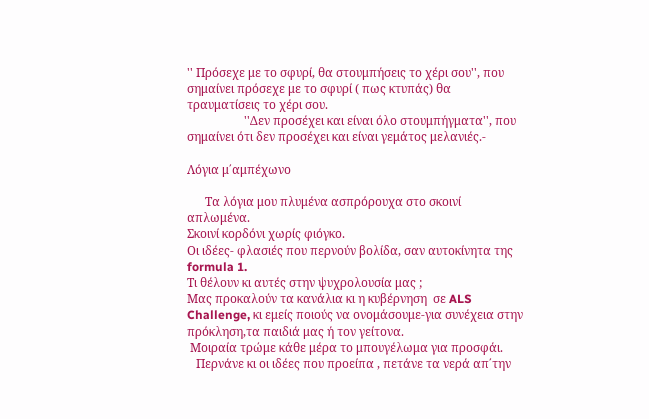'' Πρόσεχε με το σφυρί, θα στουμπήσεις το χέρι σου'', που σημαίνει πρόσεχε με το σφυρί ( πως κτυπάς) θα τραυματίσεις το χέρι σου.
                   ''Δεν προσέχει και είναι όλο στουμπήγματα'', που σημαίνει ότι δεν προσέχει και είναι γεμάτος μελανιές.-

Λόγια μ΄αμπέχωνο

      Tα λόγια μου πλυμένα ασπρόρουχα στο σκοινί απλωμένα.
Σκοινί κορδόνι χωρίς φιόγκο.
Οι ιδέες- φλασιές που περνούν βολίδα, σαν αυτοκίνητα της formula 1.
Τι θέλουν κι αυτές στην ψυχρολουσία μας ;
Μας προκαλούν τα κανάλια κι η κυβέρνηση  σε ALS Challenge, κι εμείς ποιούς να ονομάσουμε-για συνέχεια στην πρόκληση,τα παιδιά μας ή τον γείτονα.
 Μοιραία τρώμε κάθε μέρα το μπουγέλωμα για προσφάι.
   Περνάνε κι οι ιδέες που προείπα , πετάνε τα νερά απ΄την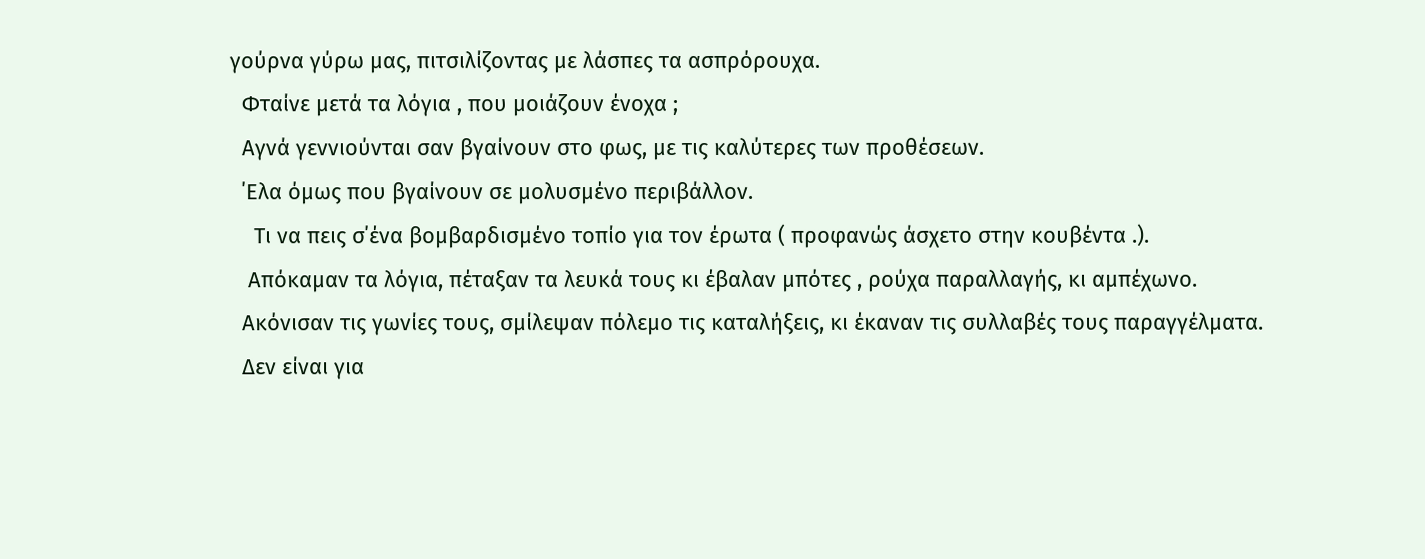γούρνα γύρω μας, πιτσιλίζοντας με λάσπες τα ασπρόρουχα.
  Φταίνε μετά τα λόγια , που μοιάζουν ένοχα ;
  Αγνά γεννιούνται σαν βγαίνουν στο φως, με τις καλύτερες των προθέσεων.
  ΄Ελα όμως που βγαίνουν σε μολυσμένο περιβάλλον.
    Τι να πεις σ΄ένα βομβαρδισμένο τοπίο για τον έρωτα ( προφανώς άσχετο στην κουβέντα .).
   Απόκαμαν τα λόγια, πέταξαν τα λευκά τους κι έβαλαν μπότες , ρούχα παραλλαγής, κι αμπέχωνο.
  Ακόνισαν τις γωνίες τους, σμίλεψαν πόλεμο τις καταλήξεις, κι έκαναν τις συλλαβές τους παραγγέλματα.
  Δεν είναι για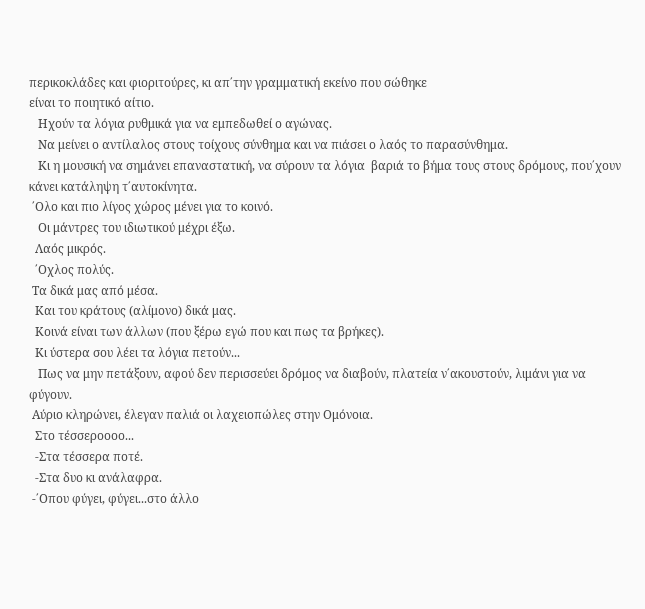περικοκλάδες και φιοριτούρες, κι απ΄την γραμματική εκείνο που σώθηκε
είναι το ποιητικό αίτιο.
   Ηχούν τα λόγια ρυθμικά για να εμπεδωθεί ο αγώνας.
   Να μείνει ο αντίλαλος στους τοίχους σύνθημα και να πιάσει ο λαός το παρασύνθημα.
   Κι η μουσική να σημάνει επαναστατική, να σύρουν τα λόγια  βαριά το βήμα τους στους δρόμους, που΄χουν κάνει κατάληψη τ΄αυτοκίνητα.
 ΄Ολο και πιο λίγος χώρος μένει για το κοινό.
   Οι μάντρες του ιδιωτικού μέχρι έξω.
  Λαός μικρός.
  ΄Οχλος πολύς.
 Τα δικά μας από μέσα.
  Και του κράτους (αλίμονο) δικά μας.
  Κοινά είναι των άλλων (που ξέρω εγώ που και πως τα βρήκες).
  Κι ύστερα σου λέει τα λόγια πετούν...
   Πως να μην πετάξουν, αφού δεν περισσεύει δρόμος να διαβούν, πλατεία ν΄ακουστούν, λιμάνι για να φύγουν.
 Αύριο κληρώνει, έλεγαν παλιά οι λαχειοπώλες στην Ομόνοια.
  Στο τέσσεροοοο...
  -Στα τέσσερα ποτέ.
  -Στα δυο κι ανάλαφρα.
 -΄Οπου φύγει, φύγει...στο άλλο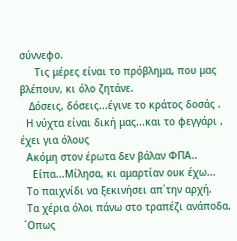σύννεφο.
     Τις μέρες είναι το πρόβλημα, που μας βλέπουν, κι όλο ζητάνε.
   Δόσεις, δόσεις...έγινε το κράτος δοσάς .
  Η νύχτα είναι δική μας...και το φεγγάρι , έχει για όλους
  Ακόμη στον έρωτα δεν βάλαν ΦΠΑ..
    Είπα...Μίλησα, κι αμαρτίαν ουκ έχω...
  Το παιχνίδι να ξεκινήσει απ΄την αρχή.
  Τα χέρια όλοι πάνω στο τραπέζι ανάποδα.
 ΄Οπως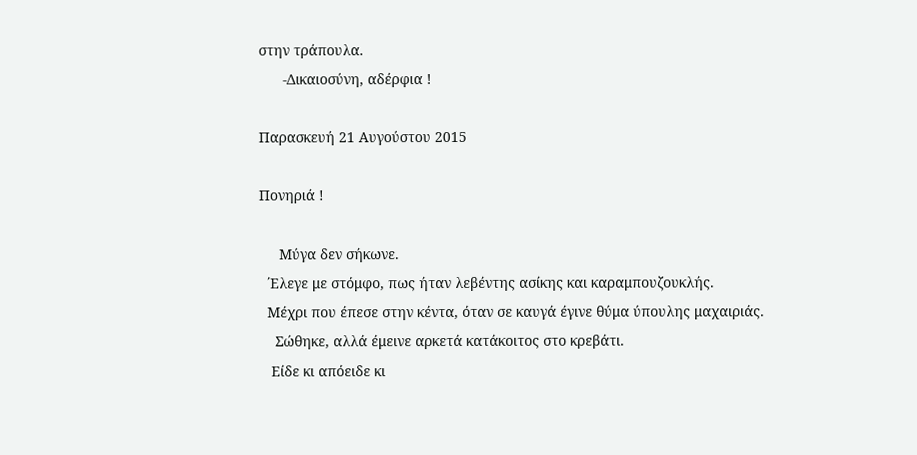στην τράπουλα.
      -Δικαιοσύνη, αδέρφια !

Παρασκευή 21 Αυγούστου 2015

Πονηριά !

     Μύγα δεν σήκωνε.
  ΄Ελεγε με στόμφο, πως ήταν λεβέντης ασίκης και καραμπουζουκλής.
  Μέχρι που έπεσε στην κέντα, όταν σε καυγά έγινε θύμα ύπουλης μαχαιριάς.
    Σώθηκε, αλλά έμεινε αρκετά κατάκοιτος στο κρεβάτι.
   Είδε κι απόειδε κι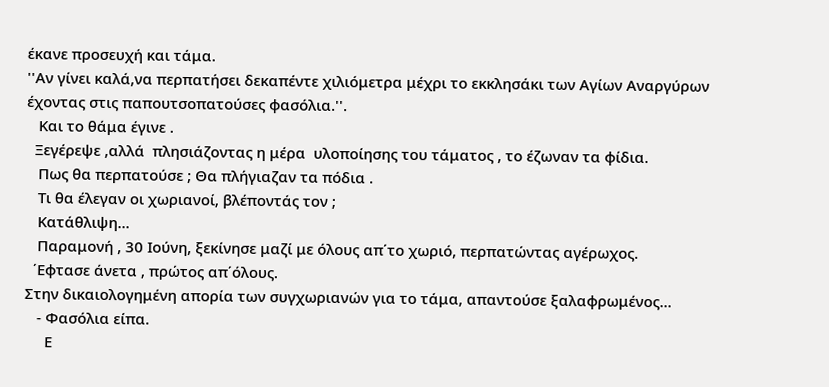έκανε προσευχή και τάμα.
''Αν γίνει καλά,να περπατήσει δεκαπέντε χιλιόμετρα μέχρι το εκκλησάκι των Αγίων Αναργύρων έχοντας στις παπουτσοπατούσες φασόλια.''.
   Και το θάμα έγινε .
  Ξεγέρεψε ,αλλά  πλησιάζοντας η μέρα  υλοποίησης του τάματος , το έζωναν τα φίδια.
   Πως θα περπατούσε ; Θα πλήγιαζαν τα πόδια .
   Τι θα έλεγαν οι χωριανοί, βλέποντάς τον ;
   Κατάθλιψη...
   Παραμονή , 30 Ιούνη, ξεκίνησε μαζί με όλους απ΄το χωριό, περπατώντας αγέρωχος.
  ΄Εφτασε άνετα , πρώτος απ΄όλους.
Στην δικαιολογημένη απορία των συγχωριανών για το τάμα, απαντούσε ξαλαφρωμένος...
   - Φασόλια είπα.
     Ε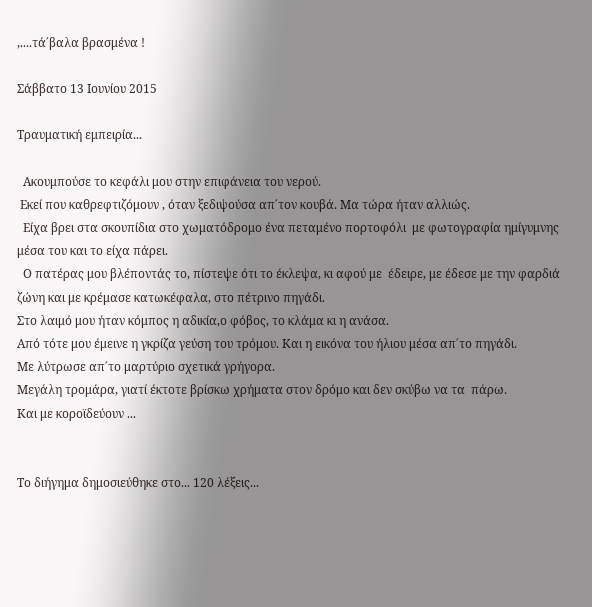,....τά΄βαλα βρασμένα !

Σάββατο 13 Ιουνίου 2015

Τραυματική εμπειρία...

  Ακουμπούσε το κεφάλι μου στην επιφάνεια του νερού.
 Εκεί που καθρεφτιζόμουν , όταν ξεδιψούσα απ΄τον κουβά. Μα τώρα ήταν αλλιώς.
  Είχα βρει στα σκουπίδια στο χωματόδρομο ένα πεταμένο πορτοφόλι  με φωτογραφία ημίγυμνης  μέσα του και το είχα πάρει.
  Ο πατέρας μου βλέποντάς το, πίστεψε ότι το έκλεψα, κι αφού με  έδειρε, με έδεσε με την φαρδιά ζώνη και με κρέμασε κατωκέφαλα, στο πέτρινο πηγάδι.
Στο λαιμό μου ήταν κόμπος η αδικία,ο φόβος, το κλάμα κι η ανάσα.
Από τότε μου έμεινε η γκρίζα γεύση του τρόμου. Και η εικόνα του ήλιου μέσα απ΄το πηγάδι.
Με λύτρωσε απ΄το μαρτύριο σχετικά γρήγορα.
Μεγάλη τρομάρα, γιατί έκτοτε βρίσκω χρήματα στον δρόμο και δεν σκύβω να τα  πάρω.
Και με κοροϊδεύουν ...


Το διήγημα δημοσιεύθηκε στο... 120 λέξεις...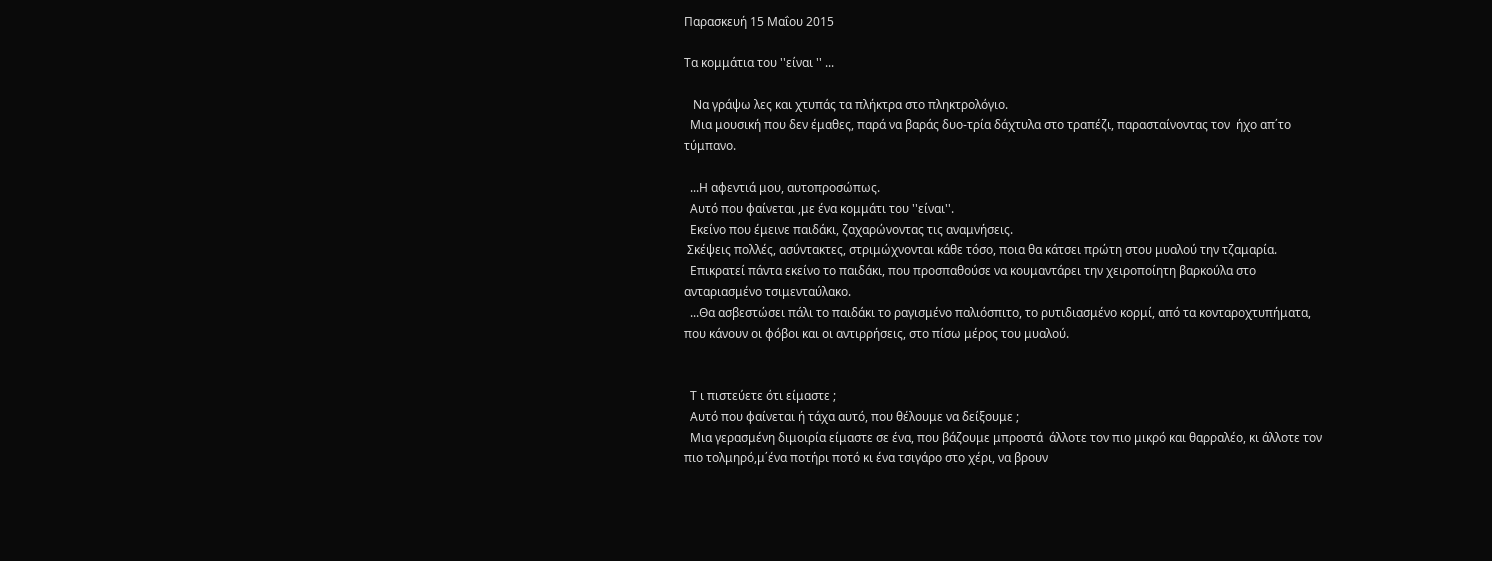Παρασκευή 15 Μαΐου 2015

Τα κομμάτια του ''είναι '' ...

   Να γράψω λες και χτυπάς τα πλήκτρα στο πληκτρολόγιο.
  Μια μουσική που δεν έμαθες, παρά να βαράς δυο-τρία δάχτυλα στο τραπέζι, παρασταίνοντας τον  ήχο απ΄το τύμπανο.

  ...Η αφεντιά μου, αυτοπροσώπως.
  Αυτό που φαίνεται ,με ένα κομμάτι του ''είναι''.
  Εκείνο που έμεινε παιδάκι, ζαχαρώνοντας τις αναμνήσεις.
 Σκέψεις πολλές, ασύντακτες, στριμώχνονται κάθε τόσο, ποια θα κάτσει πρώτη στου μυαλού την τζαμαρία.
  Επικρατεί πάντα εκείνο το παιδάκι, που προσπαθούσε να κουμαντάρει την χειροποίητη βαρκούλα στο ανταριασμένο τσιμενταύλακο.
  ...Θα ασβεστώσει πάλι το παιδάκι το ραγισμένο παλιόσπιτο, το ρυτιδιασμένο κορμί, από τα κονταροχτυπήματα, που κάνουν οι φόβοι και οι αντιρρήσεις, στο πίσω μέρος του μυαλού.


  Τ ι πιστεύετε ότι είμαστε ;
  Αυτό που φαίνεται ή τάχα αυτό, που θέλουμε να δείξουμε ;
  Μια γερασμένη διμοιρία είμαστε σε ένα, που βάζουμε μπροστά  άλλοτε τον πιο μικρό και θαρραλέο, κι άλλοτε τον πιο τολμηρό,μ΄ένα ποτήρι ποτό κι ένα τσιγάρο στο χέρι, να βρουν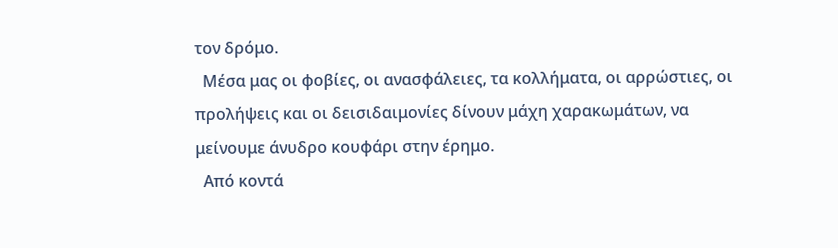τον δρόμο.
  Μέσα μας οι φοβίες, οι ανασφάλειες, τα κολλήματα, οι αρρώστιες, οι προλήψεις και οι δεισιδαιμονίες δίνουν μάχη χαρακωμάτων, να μείνουμε άνυδρο κουφάρι στην έρημο.
  Από κοντά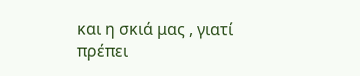και η σκιά μας , γιατί πρέπει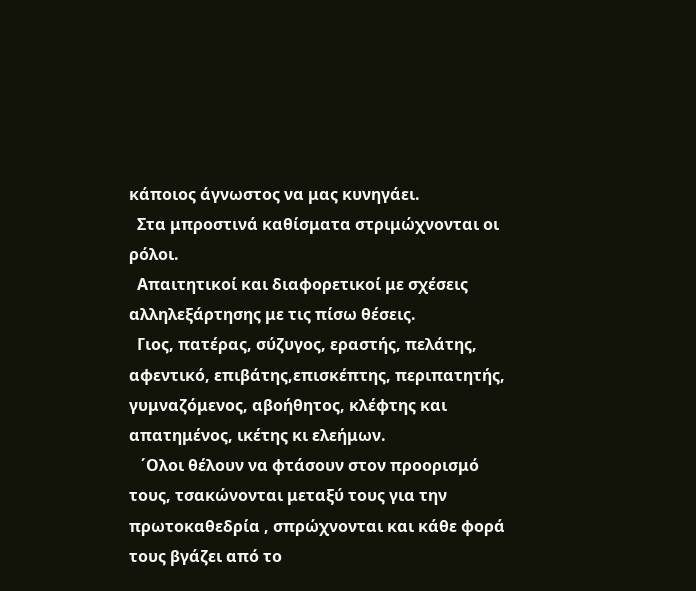κάποιος άγνωστος να μας κυνηγάει.
  Στα μπροστινά καθίσματα στριμώχνονται οι ρόλοι.
  Απαιτητικοί και διαφορετικοί με σχέσεις αλληλεξάρτησης με τις πίσω θέσεις.
  Γιος, πατέρας, σύζυγος, εραστής, πελάτης, αφεντικό, επιβάτης,επισκέπτης, περιπατητής, γυμναζόμενος, αβοήθητος, κλέφτης και απατημένος, ικέτης κι ελεήμων.
   ΄Ολοι θέλουν να φτάσουν στον προορισμό τους, τσακώνονται μεταξύ τους για την πρωτοκαθεδρία , σπρώχνονται και κάθε φορά τους βγάζει από το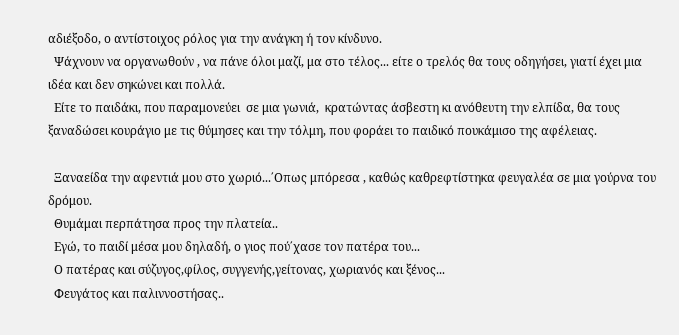αδιέξοδο, ο αντίστοιχος ρόλος για την ανάγκη ή τον κίνδυνο.
  Ψάχνουν να οργανωθούν , να πάνε όλοι μαζί, μα στο τέλος... είτε ο τρελός θα τους οδηγήσει, γιατί έχει μια ιδέα και δεν σηκώνει και πολλά.
  Είτε το παιδάκι, που παραμονεύει  σε μια γωνιά,  κρατώντας άσβεστη κι ανόθευτη την ελπίδα, θα τους ξαναδώσει κουράγιο με τις θύμησες και την τόλμη, που φοράει το παιδικό πουκάμισο της αφέλειας.

  Ξαναείδα την αφεντιά μου στο χωριό...΄Οπως μπόρεσα , καθώς καθρεφτίστηκα φευγαλέα σε μια γούρνα του δρόμου.
  Θυμάμαι περπάτησα προς την πλατεία..
  Εγώ, το παιδί μέσα μου δηλαδή, ο γιος πού΄χασε τον πατέρα του...
  Ο πατέρας και σύζυγος,φίλος, συγγενής,γείτονας, χωριανός και ξένος...
  Φευγάτος και παλιννοστήσας..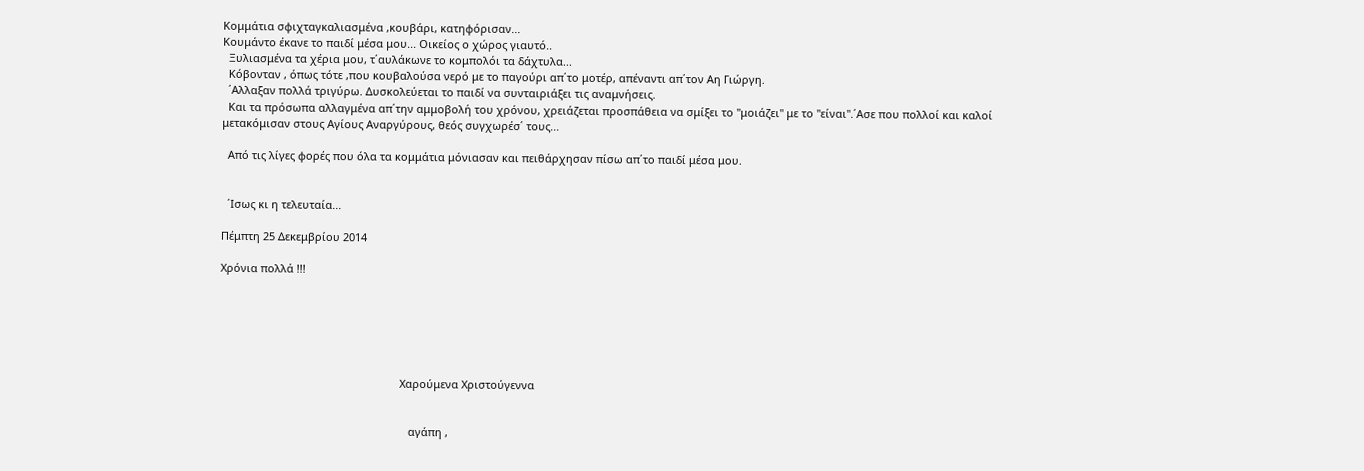Κομμάτια σφιχταγκαλιασμένα ,κουβάρι, κατηφόρισαν...
Κουμάντο έκανε το παιδί μέσα μου... Οικείος ο χώρος γιαυτό..
  Ξυλιασμένα τα χέρια μου, τ΄αυλάκωνε το κομπολόι τα δάχτυλα...
  Κόβονταν , όπως τότε ,που κουβαλούσα νερό με το παγούρι απ΄το μοτέρ, απέναντι απ΄τον Αη Γιώργη.
  ΄Αλλαξαν πολλά τριγύρω. Δυσκολεύεται το παιδί να συνταιριάξει τις αναμνήσεις.
  Και τα πρόσωπα αλλαγμένα απ΄την αμμοβολή του χρόνου, χρειάζεται προσπάθεια να σμίξει το ''μοιάζει'' με το ''είναι''.΄Ασε που πολλοί και καλοί μετακόμισαν στους Αγίους Αναργύρους, θεός συγχωρέσ΄ τους...

  Από τις λίγες φορές που όλα τα κομμάτια μόνιασαν και πειθάρχησαν πίσω απ΄το παιδί μέσα μου.


  ΄Ισως κι η τελευταία...

Πέμπτη 25 Δεκεμβρίου 2014

Χρόνια πολλά !!!






                                                            Χαρούμενα Χριστούγεννα


                                                               αγάπη ,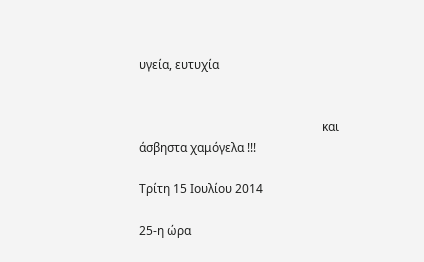υγεία, ευτυχία


                                                             και άσβηστα χαμόγελα !!!

Τρίτη 15 Ιουλίου 2014

25-η ώρα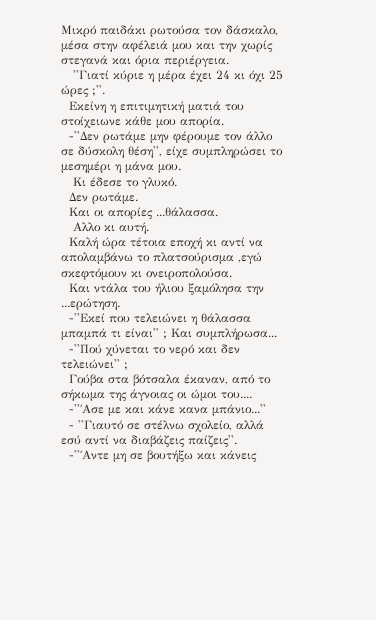Μικρό παιδάκι ρωτούσα τον δάσκαλο, μέσα στην αφέλειά μου και την χωρίς στεγανά και όρια περιέργεια.
   ''Γιατί κύριε η μέρα έχει 24 κι όχι 25 ώρες ;''.
  Εκείνη η επιτιμητική ματιά του στοίχειωνε κάθε μου απορία.
  -''Δεν ρωτάμε μην φέρουμε τον άλλο σε δύσκολη θέση'', είχε συμπληρώσει το μεσημέρι η μάνα μου.
   Κι έδεσε το γλυκό.
  Δεν ρωτάμε.
  Και οι απορίες ...θάλασσα.
   Αλλο κι αυτή.
  Καλή ώρα τέτοια εποχή κι αντί να απολαμβάνω το πλατσούρισμα ,εγώ σκεφτόμουν κι ονειροπολούσα.
  Και ντάλα του ήλιου ξαμόλησα την ...ερώτηση.
  -''Εκεί που τελειώνει η θάλασσα μπαμπά τι είναι'' ; Και συμπλήρωσα...
  -''Πού χύνεται το νερό και δεν τελειώνει'' ;
  Γούβα στα βότσαλα έκαναν, από το σήκωμα της άγνοιας οι ώμοι του....
  -''΄Ασε με και κάνε κανα μπάνιο...''
  - ''Γιαυτό σε στέλνω σχολείο, αλλά εσύ αντί να διαβάζεις παίζεις''.
  -''΄Αντε μη σε βουτήξω και κάνεις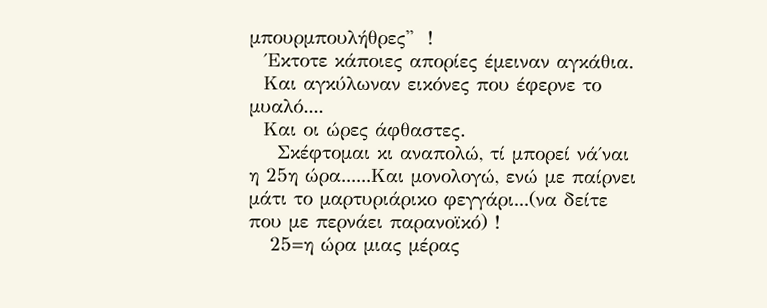μπουρμπουλήθρες''  !
  ΄Εκτοτε κάποιες απορίες έμειναν αγκάθια.
  Και αγκύλωναν εικόνες που έφερνε το μυαλό....
  Και οι ώρες άφθαστες.
    Σκέφτομαι κι αναπολώ, τί μπορεί νά΄ναι η 25η ώρα......Και μονολογώ, ενώ με παίρνει μάτι το μαρτυριάρικο φεγγάρι...(να δείτε που με περνάει παρανοϊκό) !
   25=η ώρα μιας μέρας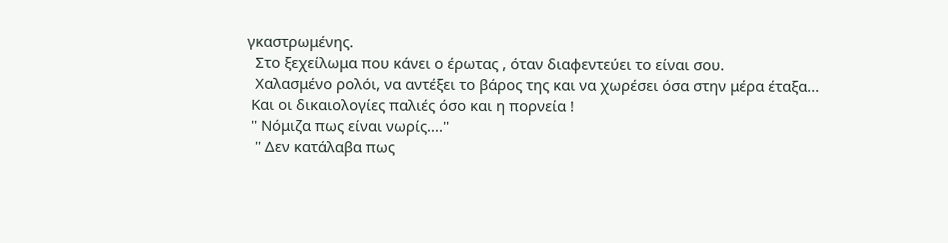γκαστρωμένης.
  Στο ξεχείλωμα που κάνει ο έρωτας , όταν διαφεντεύει το είναι σου.
  Χαλασμένο ρολόι, να αντέξει το βάρος της και να χωρέσει όσα στην μέρα έταξα...
 Και οι δικαιολογίες παλιές όσο και η πορνεία !
 '' Νόμιζα πως είναι νωρίς....''
  '' Δεν κατάλαβα πως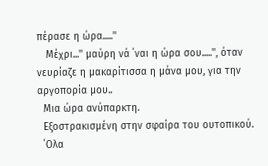πέρασε η ώρα.....''
   Μέχρι...'' μαύρη νά ΄ναι η ώρα σου.....'', όταν νευρίαζε η μακαρίτισσα η μάνα μου, για την αργοπορία μου..
  Μια ώρα ανύπαρκτη.
  Εξοστρακισμένη στην σφαίρα του ουτοπικού.
  ΄Ολα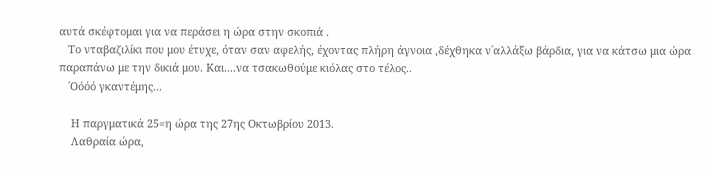αυτά σκέφτομαι για να περάσει η ώρα στην σκοπιά .
   Το νταβαζιλίκι που μου έτυχε, όταν σαν αφελής, έχοντας πλήρη άγνοια ,δέχθηκα ν΄αλλάξω βάρδια, για να κάτσω μια ώρα παραπάνω με την δικιά μου. Και....να τσακωθούμε κιόλας στο τέλος..
   ΄Οόόό γκαντέμης...

    Η παργματικά 25=η ώρα της 27ης Οκτωβρίου 2013.
    Λαθραία ώρα,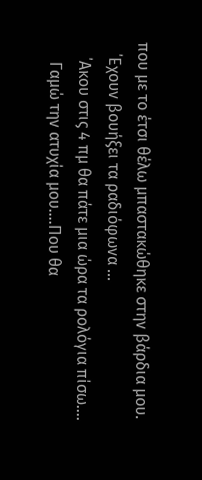που με το έτσι θέλω μπαστακώθηκε στην βάρδια μου.
   ΄Εχουν βουήξει τα ραδιόφωνα ...
    ΄Ακου στις 4 πμ θα πάτε μια ώρα τα ρολόγια πίσω....
     Γαμώ την ατυχία μου....Που θα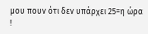μου πουν ότι δεν υπάρχει 25=η ώρα !